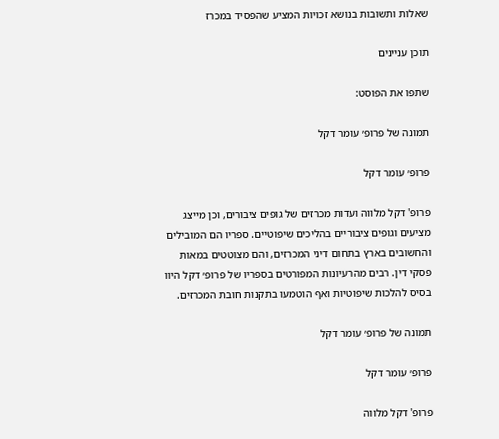שאלות ותשובות בנושא זכויות המציע שהפסיד במכרז

תוכן עניינים

שתפו את הפוסט:

תמונה של פרופ׳ עומר דקל

פרופ׳ עומר דקל

פרופ' דקל מלווה ועדות מכרזים של גופים ציבורים, וכן מייצג מציעים וגופים ציבוריים בהליכים שיפוטיים. ספריו הם המובילים והחשובים בארץ בתחום דיני המכרזים, והם מצוטטים במאות פסקי דין. רבים מהרעיונות המפורטים בספריו של פרופ׳ דקל היוו בסיס להלכות שיפוטיות ואף הוטמעו בתקנות חובת המכרזים.

תמונה של פרופ׳ עומר דקל

פרופ׳ עומר דקל

פרופ' דקל מלווה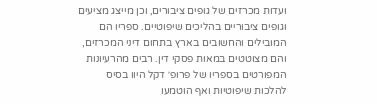ועדות מכרזים של גופים ציבורים, וכן מייצג מציעים וגופים ציבוריים בהליכים שיפוטיים. ספריו הם המובילים והחשובים בארץ בתחום דיני המכרזים, והם מצוטטים במאות פסקי דין. רבים מהרעיונות המפורטים בספריו של פרופ׳ דקל היוו בסיס להלכות שיפוטיות ואף הוטמעו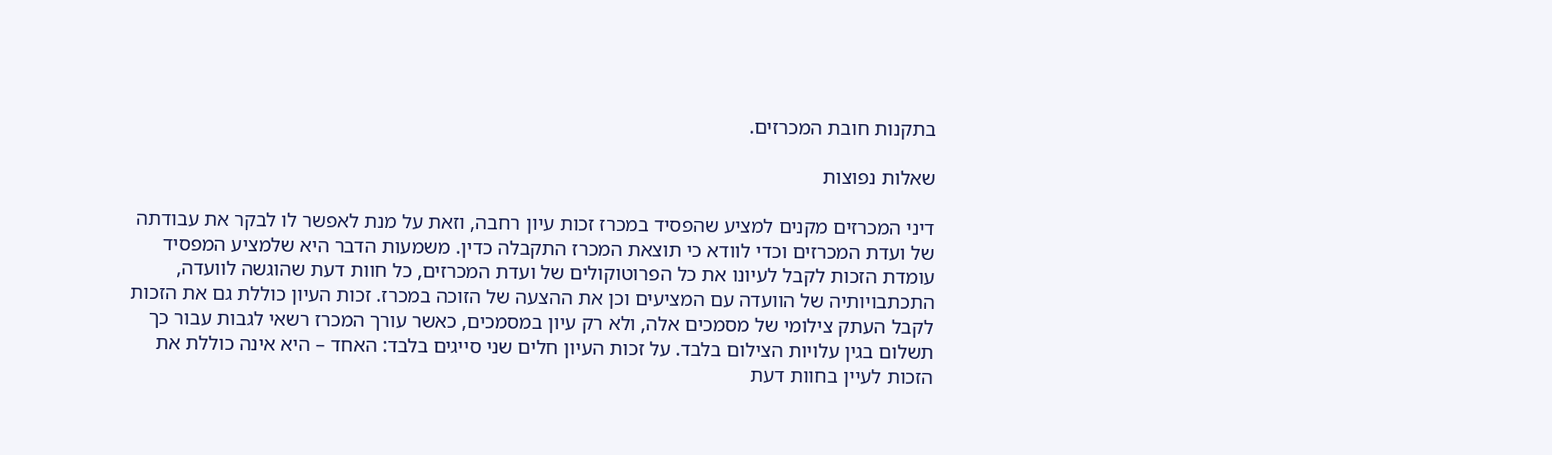בתקנות חובת המכרזים.

שאלות נפוצות

דיני המכרזים מקנים למציע שהפסיד במכרז זכות עיון רחבה, וזאת על מנת לאפשר לו לבקר את עבודתה של ועדת המכרזים וכדי לוודא כי תוצאת המכרז התקבלה כדין. משמעות הדבר היא שלמציע המפסיד עומדת הזכות לקבל לעיונו את כל הפרוטוקולים של ועדת המכרזים, כל חוות דעת שהוגשה לוועדה, התכתבויותיה של הוועדה עם המציעים וכן את ההצעה של הזוכה במכרז. זכות העיון כוללת גם את הזכות לקבל העתק צילומי של מסמכים אלה, ולא רק עיון במסמכים, כאשר עורך המכרז רשאי לגבות עבור כך תשלום בגין עלויות הצילום בלבד. על זכות העיון חלים שני סייגים בלבד: האחד – היא אינה כוללת את הזכות לעיין בחוות דעת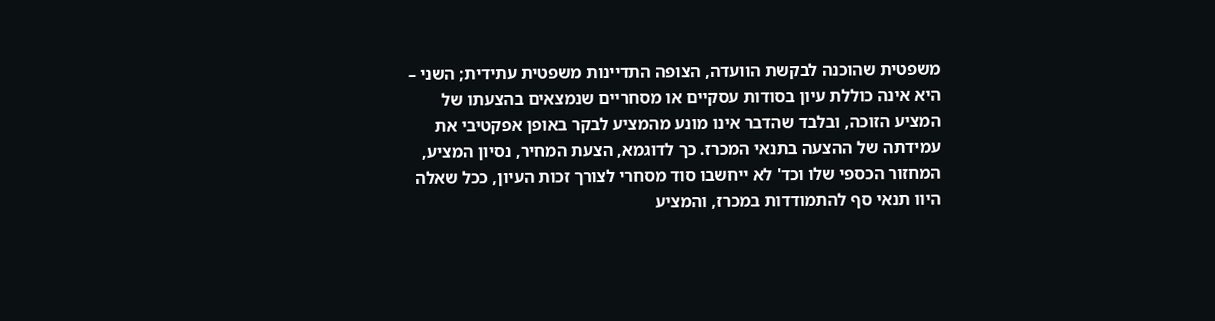משפטית שהוכנה לבקשת הוועדה, הצופה התדיינות משפטית עתידית; השני – היא אינה כוללת עיון בסודות עסקיים או מסחריים שנמצאים בהצעתו של המציע הזוכה, ובלבד שהדבר אינו מונע מהמציע לבקר באופן אפקטיבי את עמידתה של ההצעה בתנאי המכרז. כך לדוגמא, הצעת המחיר, נסיון המציע, המחזור הכספי שלו וכד' לא ייחשבו סוד מסחרי לצורך זכות העיון, ככל שאלה היוו תנאי סף להתמודדות במכרז, והמציע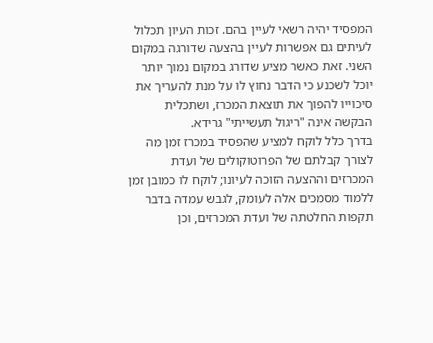המפסיד יהיה רשאי לעיין בהם. זכות העיון תכלול לעיתים גם אפשרות לעיין בהצעה שדורגה במקום השני. זאת כאשר מציע שדורג במקום נמוך יותר יוכל לשכנע כי הדבר נחוץ לו על מנת להעריך את סיכוייו להפוך את תוצאת המכרז, ושתכלית הבקשה אינה "ריגול תעשייתי" גרידא.
בדרך כלל לוקח למציע שהפסיד במכרז זמן מה לצורך קבלתם של הפרוטוקולים של ועדת המכרזים וההצעה הזוכה לעיונו; לוקח לו כמובן זמן ללמוד מסמכים אלה לעומק, לגבש עמדה בדבר תקפות החלטתה של ועדת המכרזים, וכן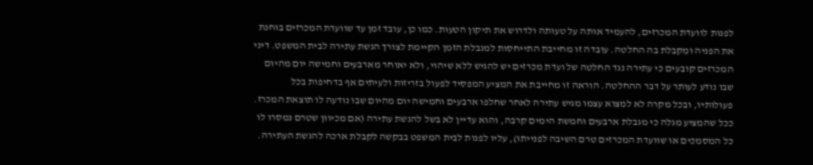לפנות לוועדת המכרזים, להעמיד אותה על טעותה ולדרוש את תיקון הטעות. כמו כן, עובד זמן עד שוועדת המכרזים בוחנת את הפניה ומקבלת בה החלטה. עובדה זו מחייבת התייחסות למגבלת הזמן הקיימת לצורך הגשת עתירה לבית המשפט. דיני המכרזים קובעים כי עתירה נגד החלטה של ועדת מכרזים יש להגיש ללא שיהוי, ולא יאוחר מארבעים וחמישה יום מהיום שבו נודע לעותר על דבר ההחלטה. הוראה זו מחייבת את המציע המפסיד לפעול בזריזות ולעיתים אף בדחיפות בכל פעולותיו, ובכל מקרה לא למצוא עצמו מגיש עתירה לאחר שחלפו ארבעים וחמישה יום מהיום שבו נודעה לו תוצאת המכרז. ככל שהמציע מגלה כי מגבלת ארבעים וחמשת הימים קרבה, והוא עדיין לא בשל להגשת עתירה (אם מכיוון שטרם נמסרו לו כל המסמכים או שוועדת המכרזים טרם השיבה לפנייתו), עליו לפנות לבית המשפט בבקשה לקבלת ארכה להגשת העתירה.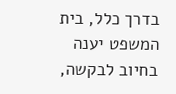בדרך כלל, בית המשפט יענה בחיוב לבקשה,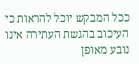ככל המבקש יוכל להראות כי העיכוב בהגשת העתירה אינו נובע מאופן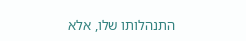התנהלותו שלו, אלא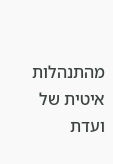מהתנהלות איטית של ועדת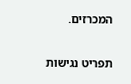המכרזים.

תפריט נגישות